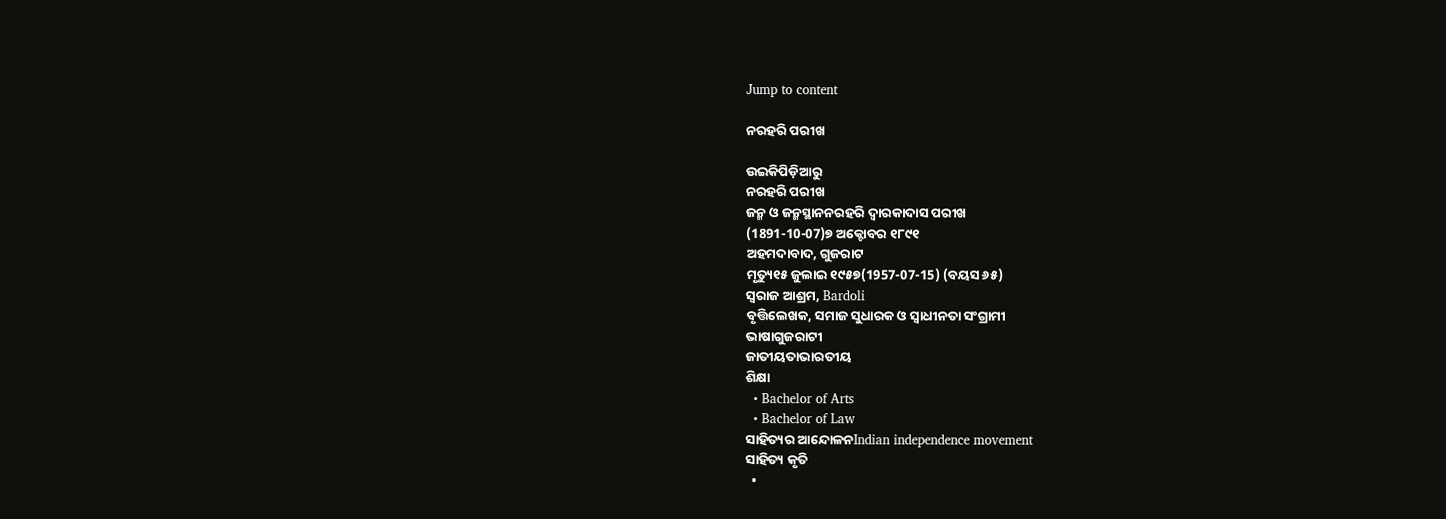Jump to content

ନରହରି ପରୀଖ

ଉଇକିପିଡ଼ିଆ‌ରୁ
ନରହରି ପରୀଖ
ଜନ୍ମ ଓ ଜନ୍ମସ୍ଥାନନରହରି ଦ୍ୱାରକାଦାସ ପରୀଖ
(1891-10-07)୭ ଅକ୍ଟୋବର ୧୮୯୧
ଅହମଦାବାଦ, ଗୁଜରାଟ
ମୃତ୍ୟୁ୧୫ ଜୁଲାଇ ୧୯୫୭(1957-07-15) (ବୟସ ୬୫)
ସ୍ଵରାଜ ଆଶ୍ରମ, Bardoli
ବୃତ୍ତିଲେଖକ, ସମାଜ ସୁଧାରକ ଓ ସ୍ଵାଧୀନତା ସଂଗ୍ରାମୀ
ଭାଷାଗୁଜରାଟୀ
ଜାତୀୟତାଭାରତୀୟ
ଶିକ୍ଷା
  • Bachelor of Arts
  • Bachelor of Law
ସାହିତ୍ୟର ଆନ୍ଦୋଳନIndian independence movement
ସାହିତ୍ୟ କୃତି
  •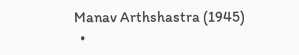Manav Arthshastra (1945)
  •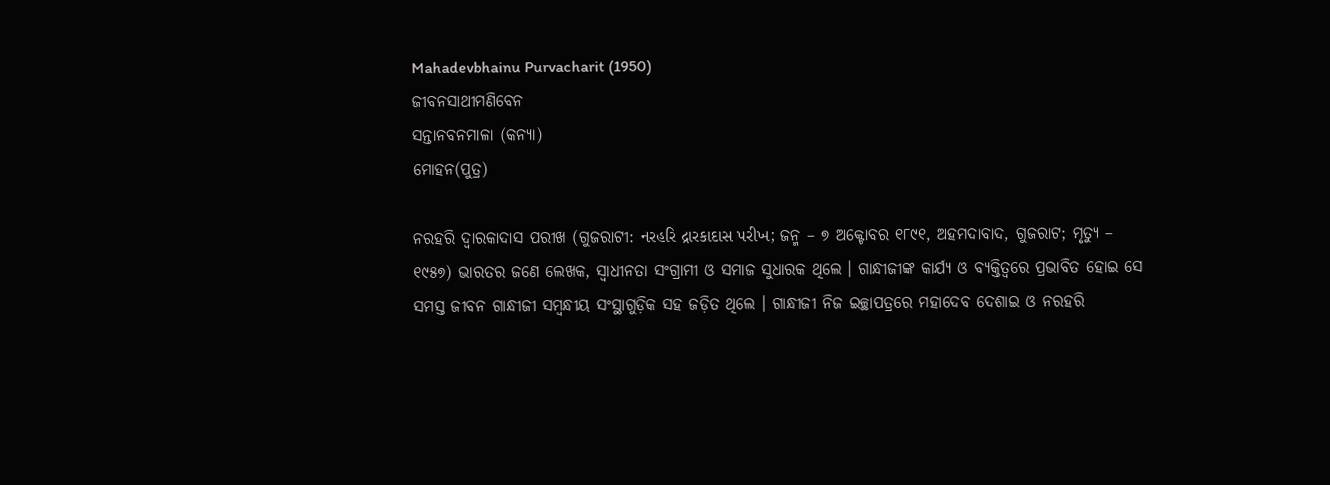Mahadevbhainu Purvacharit (1950)
ଜୀବନସାଥୀମଣିବେନ
ସନ୍ତାନବନମାଳା (କନ୍ୟା)
ମୋହନ(ପୁତ୍ର)

ନରହରି ଦ୍ୱାରକାଦାସ ପରୀଖ (ଗୁଜରାଟୀ: નરહરિ દ્રારકાદાસ પરીખ; ଜନ୍ମ – ୭ ଅକ୍ଟୋବର ୧୮୯୧, ଅହମଦାବାଦ, ଗୁଜରାଟ; ମୃତ୍ୟୁ – ୧୯୫୭) ଭାରତର ଜଣେ ଲେଖକ, ସ୍ୱାଧୀନତା ସଂଗ୍ରାମୀ ଓ ସମାଜ ସୁଧାରକ ଥିଲେ । ଗାନ୍ଧୀଜୀଙ୍କ କାର୍ଯ୍ୟ ଓ ବ୍ୟକ୍ତିତ୍ୱରେ ପ୍ରଭାବିତ ହୋଇ ସେ ସମସ୍ତ ଜୀବନ ଗାନ୍ଧୀଜୀ ସମ୍ବନ୍ଧୀୟ ସଂସ୍ଥାଗୁଡ଼ିକ ସହ ଜଡ଼ିତ ଥିଲେ । ଗାନ୍ଧୀଜୀ ନିଜ ଇଚ୍ଛାପତ୍ରରେ ମହାଦେବ ଦେଶାଇ ଓ ନରହରି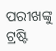ପରୀଖଙ୍କୁ ଟ୍ରଷ୍ଟି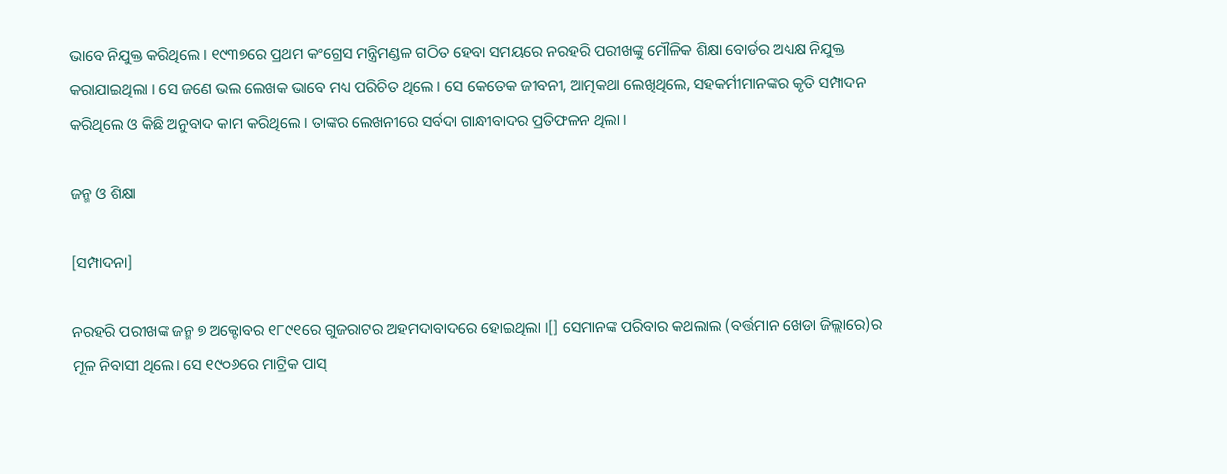ଭାବେ ନିଯୁକ୍ତ କରିଥିଲେ । ୧୯୩୭ରେ ପ୍ରଥମ କଂଗ୍ରେସ ମନ୍ତ୍ରିମଣ୍ଡଳ ଗଠିତ ହେବା ସମୟରେ ନରହରି ପରୀଖଙ୍କୁ ମୌଳିକ ଶିକ୍ଷା ବୋର୍ଡର ଅଧ୍ୟକ୍ଷ ନିଯୁକ୍ତ କରାଯାଇଥିଲା । ସେ ଜଣେ ଭଲ ଲେଖକ ଭାବେ ମଧ୍ୟ ପରିଚିତ ଥିଲେ । ସେ କେତେକ ଜୀବନୀ, ଆତ୍ମକଥା ଲେଖିଥିଲେ, ସହକର୍ମୀମାନଙ୍କର କୃତି ସମ୍ପାଦନ କରିଥିଲେ ଓ କିଛି ଅନୁବାଦ କାମ କରିଥିଲେ । ତାଙ୍କର ଲେଖନୀରେ ସର୍ବଦା ଗାନ୍ଧୀବାଦର ପ୍ରତିଫଳନ ଥିଲା ।

ଜନ୍ମ ଓ ଶିକ୍ଷା

[ସମ୍ପାଦନା]

ନରହରି ପରୀଖଙ୍କ ଜନ୍ମ ୭ ଅକ୍ଟୋବର ୧୮୯୧ରେ ଗୁଜରାଟର ଅହମଦାବାଦରେ ହୋଇଥିଲା ।[] ସେମାନଙ୍କ ପରିବାର କଥଲାଲ (ବର୍ତ୍ତମାନ ଖେଡା ଜିଲ୍ଲାରେ)ର ମୂଳ ନିବାସୀ ଥିଲେ। ସେ ୧୯୦୬ରେ ମାଟ୍ରିକ ପାସ୍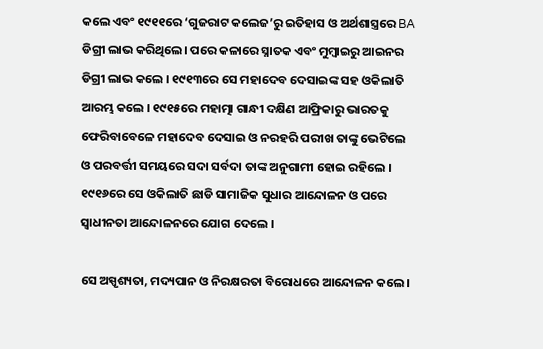କଲେ ଏବଂ ୧୯୧୧ରେ ‘ଗୁଜରାଟ କଲେଜ’ରୁ ଇତିହାସ ଓ ଅର୍ଥଶାସ୍ତ୍ରରେ BA ଡିଗ୍ରୀ ଲାଭ କରିଥିଲେ। ପରେ କଳାରେ ସ୍ନାତକ ଏବଂ ମୁମ୍ବାଇରୁ ଆଇନର ଡିଗ୍ରୀ ଲାଭ କଲେ । ୧୯୧୩ରେ ସେ ମହାଦେବ ଦେସାଇଙ୍କ ସହ ଓକିଲାତି ଆରମ୍ଭ କଲେ । ୧୯୧୫ରେ ମହାତ୍ମା ଗାନ୍ଧୀ ଦକ୍ଷିଣ ଆଫ୍ରିକାରୁ ଭାରତକୁ ଫେରିବାବେଳେ ମହାଦେବ ଦେସାଇ ଓ ନରହରି ପରୀଖ ତାଙ୍କୁ ଭେଟିଲେ ଓ ପରବର୍ତ୍ତୀ ସମୟରେ ସଦା ସର୍ବଦା ତାଙ୍କ ଅନୁଗାମୀ ହୋଇ ରହିଲେ । ୧୯୧୬ରେ ସେ ଓକିଲାତି ଛାଡି ସାମାଜିକ ସୁଧାର ଆନ୍ଦୋଳନ ଓ ପରେ ସ୍ୱାଧୀନତା ଆନ୍ଦୋଳନରେ ଯୋଗ ଦେଲେ ।

ସେ ଅସ୍ପୃଶ୍ୟତା, ମଦ୍ୟପାନ ଓ ନିରକ୍ଷରତା ବିରୋଧରେ ଆନ୍ଦୋଳନ କଲେ ।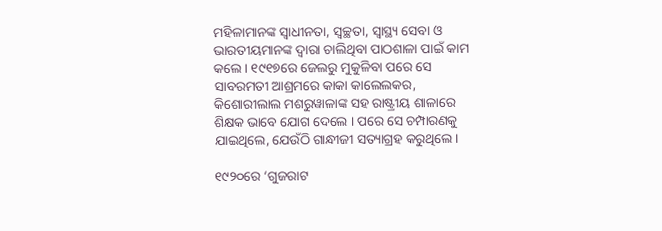ମହିଳାମାନଙ୍କ ସ୍ୱାଧୀନତା, ସ୍ୱଚ୍ଛତା, ସ୍ୱାସ୍ଥ୍ୟ ସେବା ଓ ଭାରତୀୟମାନଙ୍କ ଦ୍ୱାରା ଚାଲିଥିବା ପାଠଶାଳା ପାଇଁ କାମ କଲେ । ୧୯୧୭ରେ ଜେଲରୁ ମୁକୁଳିବା ପରେ ସେ ସାବରମତୀ ଆଶ୍ରମରେ କାକା କାଲେଲକର, କିଶୋରୀଲାଲ ମଶରୁୱାଳାଙ୍କ ସହ ରାଷ୍ଟ୍ରୀୟ ଶାଳାରେ ଶିକ୍ଷକ ଭାବେ ଯୋଗ ଦେଲେ । ପରେ ସେ ଚମ୍ପାରଣକୁ ଯାଇଥିଲେ, ଯେଉଁଠି ଗାନ୍ଧୀଜୀ ସତ୍ୟାଗ୍ରହ କରୁଥିଲେ ।

୧୯୨୦ରେ ‘ଗୁଜରାଟ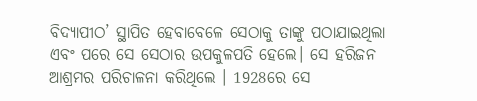ବିଦ୍ୟାପୀଠ’ ସ୍ଥାପିତ ହେବାବେଳେ ସେଠାକୁ ତାଙ୍କୁ ପଠାଯାଇଥିଲା ଏବଂ ପରେ ସେ ସେଠାର ଉପକୁଳପତି ହେଲେ। ସେ ହରିଜନ ଆଶ୍ରମର ପରିଚାଳନା କରିଥିଲେ । 1928ରେ ସେ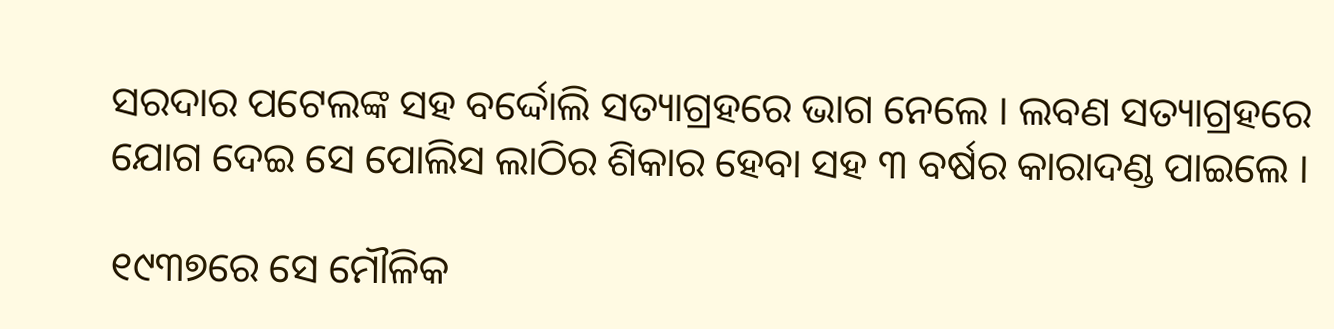ସରଦାର ପଟେଲଙ୍କ ସହ ବର୍ଦ୍ଦୋଲି ସତ୍ୟାଗ୍ରହରେ ଭାଗ ନେଲେ । ଲବଣ ସତ୍ୟାଗ୍ରହରେ ଯୋଗ ଦେଇ ସେ ପୋଲିସ ଲାଠିର ଶିକାର ହେବା ସହ ୩ ବର୍ଷର କାରାଦଣ୍ଡ ପାଇଲେ ।

୧୯୩୭ରେ ସେ ମୌଳିକ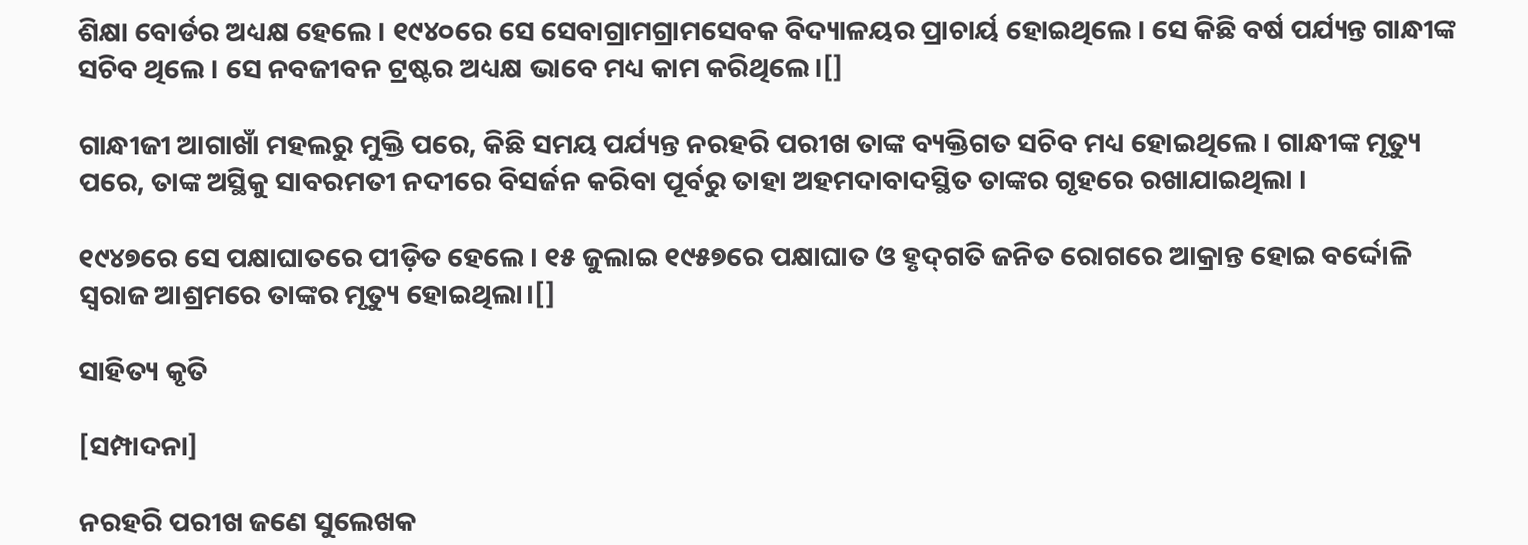ଶିକ୍ଷା ବୋର୍ଡର ଅଧ୍ୟକ୍ଷ ହେଲେ । ୧୯୪୦ରେ ସେ ସେବାଗ୍ରାମଗ୍ରାମସେବକ ବିଦ୍ୟାଳୟର ପ୍ରାଚାର୍ୟ ହୋଇଥିଲେ । ସେ କିଛି ବର୍ଷ ପର୍ଯ୍ୟନ୍ତ ଗାନ୍ଧୀଙ୍କ ସଚିବ ଥିଲେ । ସେ ନବଜୀବନ ଟ୍ରଷ୍ଟର ଅଧ୍ୟକ୍ଷ ଭାବେ ମଧ୍ୟ କାମ କରିଥିଲେ।[]

ଗାନ୍ଧୀଜୀ ଆଗାଖାଁ ମହଲରୁ ମୁକ୍ତି ପରେ, କିଛି ସମୟ ପର୍ଯ୍ୟନ୍ତ ନରହରି ପରୀଖ ତାଙ୍କ ବ୍ୟକ୍ତିଗତ ସଚିବ ମଧ୍ୟ ହୋଇଥିଲେ । ଗାନ୍ଧୀଙ୍କ ମୃତ୍ୟୁ ପରେ, ତାଙ୍କ ଅସ୍ଥିକୁ ସାବରମତୀ ନଦୀରେ ବିସର୍ଜନ କରିବା ପୂର୍ବରୁ ତାହା ଅହମଦାବାଦସ୍ଥିତ ତାଙ୍କର ଗୃହରେ ରଖାଯାଇଥିଲା ।

୧୯୪୭ରେ ସେ ପକ୍ଷାଘାତରେ ପୀଡ଼ିତ ହେଲେ । ୧୫ ଜୁଲାଇ ୧୯୫୭ରେ ପକ୍ଷାଘାତ ଓ ହୃଦ୍‌ଗତି ଜନିତ ରୋଗରେ ଆକ୍ରାନ୍ତ ହୋଇ ବର୍ଦ୍ଦୋଳି ସ୍ୱରାଜ ଆଶ୍ରମରେ ତାଙ୍କର ମୃତ୍ୟୁ ହୋଇଥିଲା।[]

ସାହିତ୍ୟ କୃତି

[ସମ୍ପାଦନା]

ନରହରି ପରୀଖ ଜଣେ ସୁଲେଖକ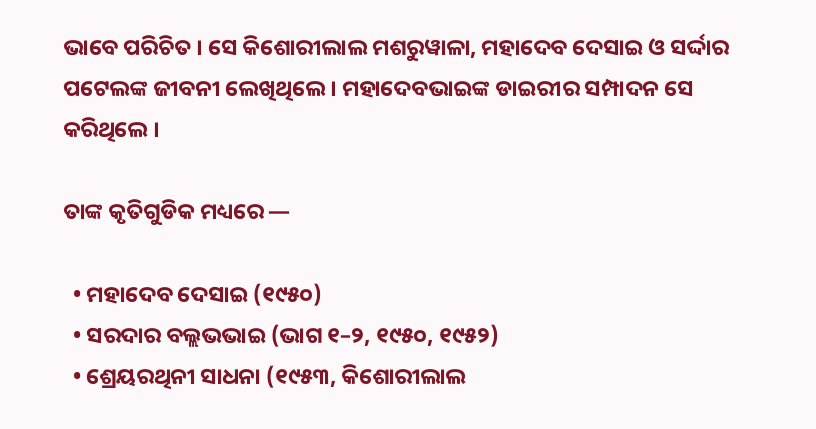ଭାବେ ପରିଚିତ । ସେ କିଶୋରୀଲାଲ ମଶରୁୱାଳା, ମହାଦେବ ଦେସାଇ ଓ ସର୍ଦ୍ଦାର ପଟେଲଙ୍କ ଜୀବନୀ ଲେଖିଥିଲେ । ମହାଦେବଭାଇଙ୍କ ଡାଇରୀର ସମ୍ପାଦନ ସେ କରିଥିଲେ ।

ତାଙ୍କ କୃତିଗୁଡିକ ମଧ୍ୟରେ —

  • ମହାଦେବ ଦେସାଇ (୧୯୫୦)
  • ସରଦାର ବଲ୍ଲଭଭାଇ (ଭାଗ ୧–୨, ୧୯୫୦, ୧୯୫୨)
  • ଶ୍ରେୟରଥିନୀ ସାଧନା (୧୯୫୩, କିଶୋରୀଲାଲ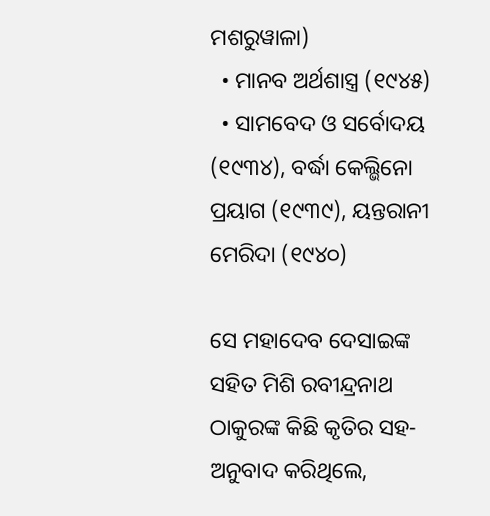ମଶରୁୱାଳା)
  • ମାନବ ଅର୍ଥଶାସ୍ତ୍ର (୧୯୪୫)
  • ସାମବେଦ ଓ ସର୍ବୋଦୟ (୧୯୩୪), ବର୍ଦ୍ଧା କେଲ୍ଭିନୋ ପ୍ରୟାଗ (୧୯୩୯), ୟନ୍ତରାନୀ ମେରିଦା (୧୯୪୦)

ସେ ମହାଦେବ ଦେସାଇଙ୍କ ସହିତ ମିଶି ରବୀନ୍ଦ୍ରନାଥ ଠାକୁରଙ୍କ କିଛି କୃତିର ସହ-ଅନୁବାଦ କରିଥିଲେ,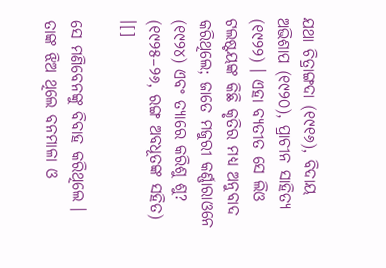ଯଥା ଚିତ୍ରାଙ୍ଗଦା (୧୯୧୬), ବିଦାୟ ଅଭିଶାପ (୧୯୨୦), ପ୍ରାଚୀନ ସାହିତ୍ୟ (୧୯୨୨) । ଏହା ବ୍ୟତୀତ ସେ ଲିଓ ଟଲଷ୍ଟୟଙ୍କ କିଛି କୃତିର ମଧ୍ୟ ଅନୁବାଦ କରିଥିଲେ; ଜାତେ ମଜୁରୀ କର୍ଣ୍ଣାରାଓନେ (୧୯୨୪) ଏବଂ ତ୍ୟାରେ କରିଶୁ ଶୁ? (୧୯୨୫–୨୬, ରଙ୍ଗ ଅବଧୂତଙ୍କ ସହିତ) ।[]

ସେ ମଣିବେନଙ୍କୁ ବିବାହ କରିଥିଲେ । ତାଙ୍କ ଝିଅ ଥିଲେ ବନମାଳା ଓ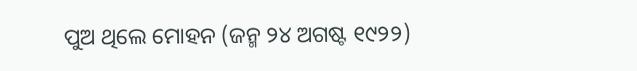ପୁଅ ଥିଲେ ମୋହନ (ଜନ୍ମ ୨୪ ଅଗଷ୍ଟ ୧୯୨୨)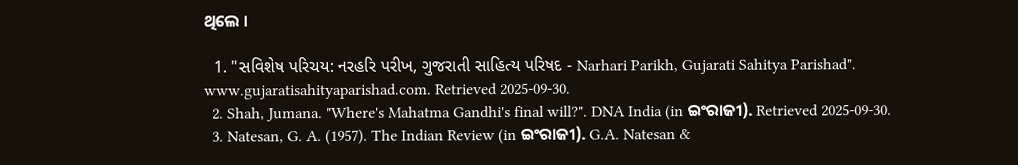ଥିଲେ ।

  1. "સવિશેષ પરિચય: નરહરિ પરીખ, ગુજરાતી સાહિત્ય પરિષદ - Narhari Parikh, Gujarati Sahitya Parishad". www.gujaratisahityaparishad.com. Retrieved 2025-09-30.
  2. Shah, Jumana. "Where's Mahatma Gandhi's final will?". DNA India (in ଇଂରାଜୀ). Retrieved 2025-09-30.
  3. Natesan, G. A. (1957). The Indian Review (in ଇଂରାଜୀ). G.A. Natesan &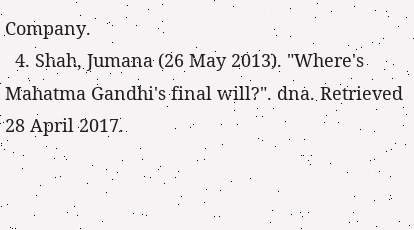Company.
  4. Shah, Jumana (26 May 2013). "Where's Mahatma Gandhi's final will?". dna. Retrieved 28 April 2017.